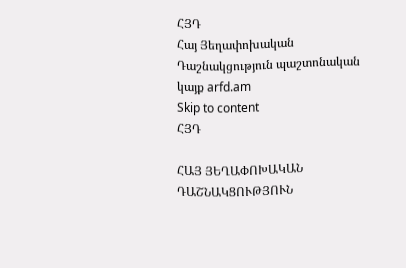ՀՅԴ
Հայ Յեղափոխական Դաշնակցություն պաշտոնական կայք arfd.am
Skip to content
ՀՅԴ

ՀԱՅ ՅԵՂԱՓՈԽԱԿԱՆ ԴԱՇՆԱԿՑՈՒԹՅՈՒՆ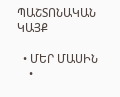ՊԱՇՏՈՆԱԿԱՆ ԿԱՅՔ

  • ՄԵՐ ՄԱՍԻՆ
    •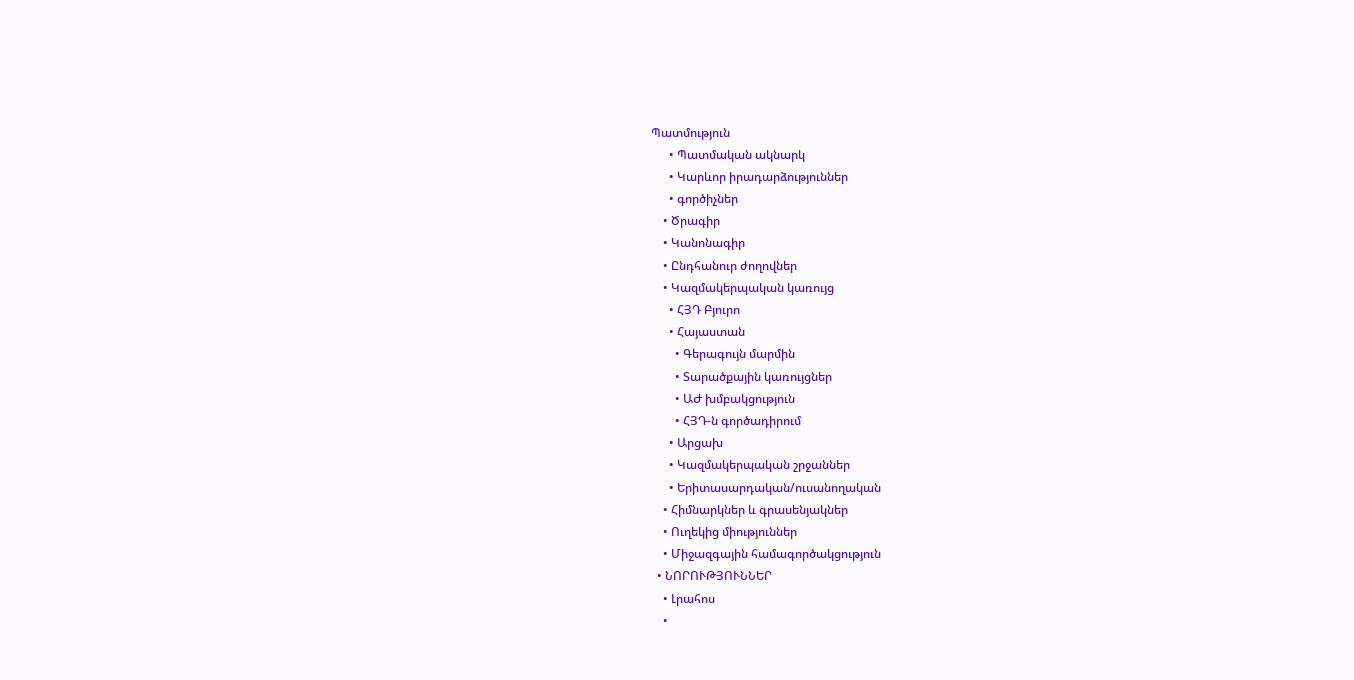Պատմություն
      • Պատմական ակնարկ
      • Կարևոր իրադարձություններ
      • գործիչներ
    • Ծրագիր
    • Կանոնագիր
    • Ընդհանուր ժողովներ
    • Կազմակերպական կառույց
      • ՀՅԴ Բյուրո
      • Հայաստան
        • Գերագույն մարմին
        • Տարածքային կառույցներ
        • ԱԺ խմբակցություն
        • ՀՅԴ-ն գործադիրում
      • Արցախ
      • Կազմակերպական շրջաններ
      • Երիտասարդական/ուսանողական
    • Հիմնարկներ և գրասենյակներ
    • Ուղեկից միություններ
    • Միջազգային համագործակցություն
  • ՆՈՐՈՒԹՅՈՒՆՆԵՐ
    • Լրահոս
    •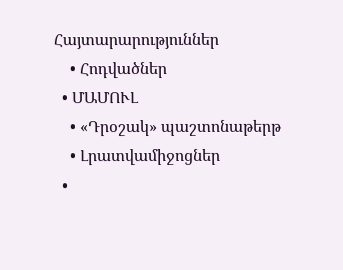Հայտարարություններ
    • Հոդվածներ
  • ՄԱՄՈՒԼ
    • «Դրօշակ» պաշտոնաթերթ
    • Լրատվամիջոցներ
  •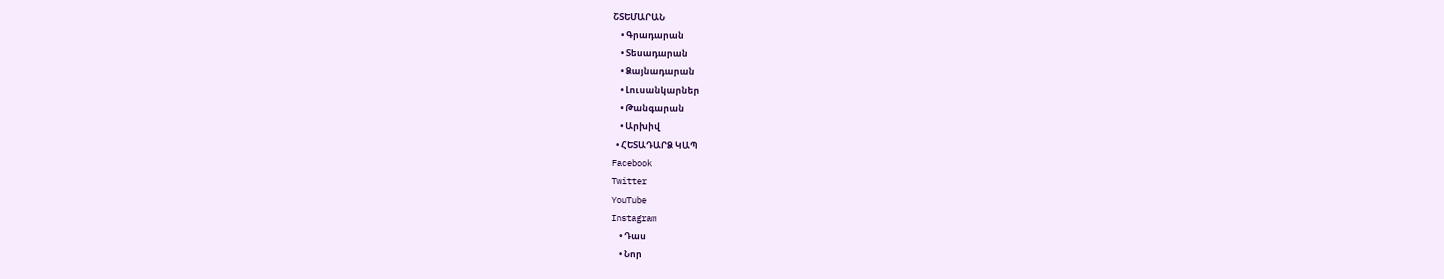ՇՏԵՄԱՐԱՆ
    • Գրադարան
    • Տեսադարան
    • Ձայնադարան
    • Լուսանկարներ
    • Թանգարան
    • Արխիվ
  • ՀԵՏԱԴԱՐՁ ԿԱՊ
Facebook
Twitter
YouTube
Instagram
    • Դաս
    • Նոր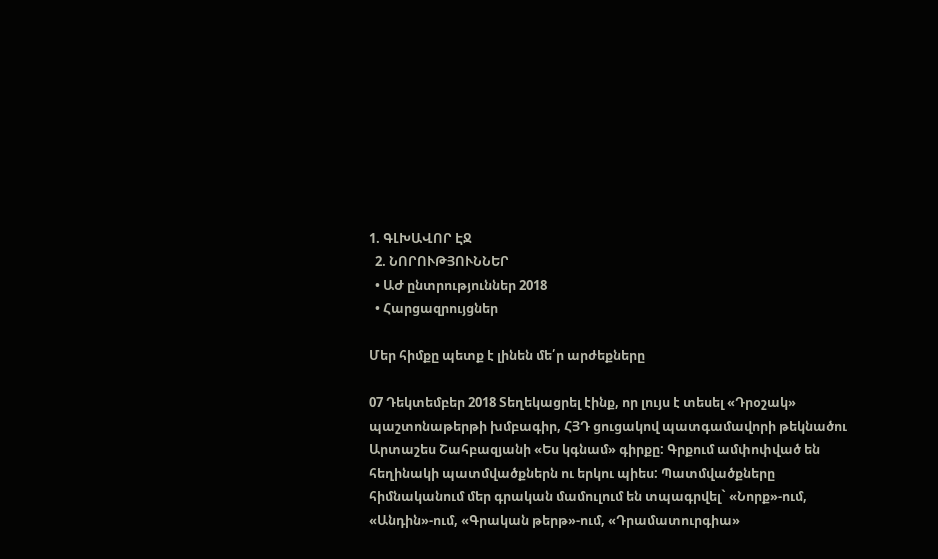1. ԳԼԽԱՎՈՐ ԷՋ
  2. ՆՈՐՈՒԹՅՈՒՆՆԵՐ
  • ԱԺ ընտրություններ 2018
  • Հարցազրույցներ

Մեր հիմքը պետք է լինեն մե՛ր արժեքները

07 Դեկտեմբեր 2018 Տեղեկացրել էինք, որ լույս է տեսել «Դրօշակ» պաշտոնաթերթի խմբագիր, ՀՅԴ ցուցակով պատգամավորի թեկնածու Արտաշես Շահբազյանի «Ես կգնամ» գիրքը: Գրքում ամփոփված են հեղինակի պատմվածքներն ու երկու պիես: Պատմվածքները հիմնականում մեր գրական մամուլում են տպագրվել` «Նորք»-ում, «Անդին»-ում, «Գրական թերթ»-ում, «Դրամատուրգիա»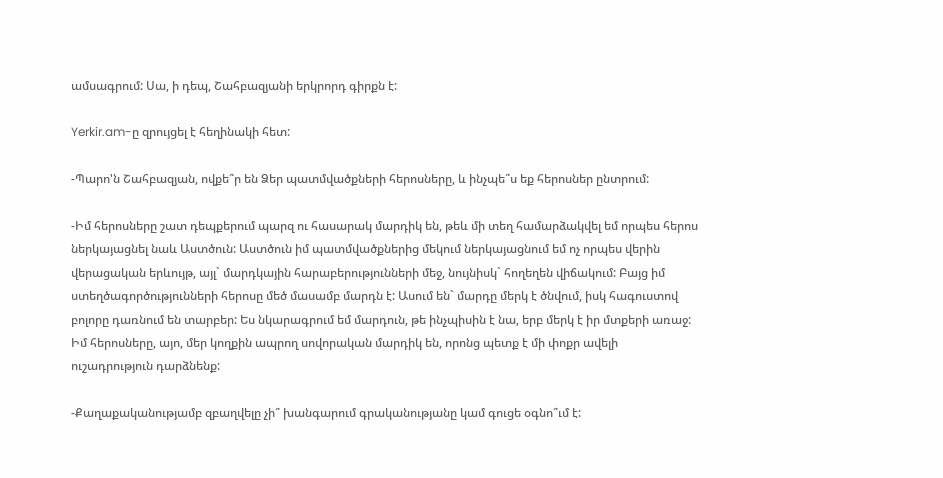ամսագրում: Սա, ի դեպ, Շահբազյանի երկրորդ գիրքն է:

Yerkir.am-ը զրույցել է հեղինակի հետ:

-Պարո'ն Շահբազյան, ովքե՞ր են Ձեր պատմվածքների հերոսները, և ինչպե՞ս եք հերոսներ ընտրում:

-Իմ հերոսները շատ դեպքերում պարզ ու հասարակ մարդիկ են, թեև մի տեղ համարձակվել եմ որպես հերոս ներկայացնել նաև Աստծուն: Աստծուն իմ պատմվածքներից մեկում ներկայացնում եմ ոչ որպես վերին վերացական երևույթ, այլ` մարդկային հարաբերությունների մեջ, նույնիսկ` հողեղեն վիճակում: Բայց իմ ստեղծագործությունների հերոսը մեծ մասամբ մարդն է: Ասում են` մարդը մերկ է ծնվում, իսկ հագուստով բոլորը դառնում են տարբեր: Ես նկարագրում եմ մարդուն, թե ինչպիսին է նա, երբ մերկ է իր մտքերի առաջ: Իմ հերոսները, այո, մեր կողքին ապրող սովորական մարդիկ են, որոնց պետք է մի փոքր ավելի ուշադրություն դարձնենք:

-Քաղաքականությամբ զբաղվելը չի՞ խանգարում գրականությանը կամ գուցե օգնո՞ւմ է: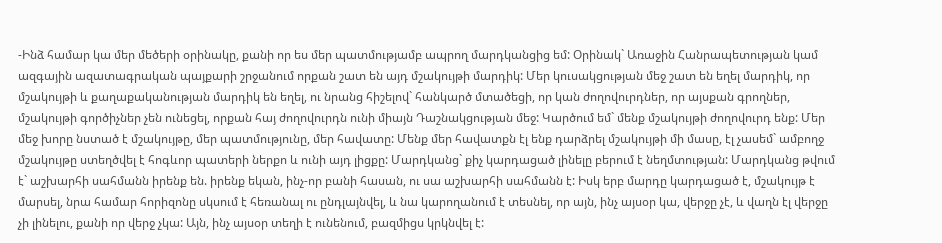-Ինձ համար կա մեր մեծերի օրինակը, քանի որ ես մեր պատմությամբ ապրող մարդկանցից եմ: Օրինակ` Առաջին Հանրապետության կամ ազգային ազատագրական պայքարի շրջանում որքան շատ են այդ մշակույթի մարդիկ: Մեր կուսակցության մեջ շատ են եղել մարդիկ, որ մշակույթի և քաղաքականության մարդիկ են եղել, ու նրանց հիշելով` հանկարծ մտածեցի, որ կան ժողովուրդներ, որ այսքան գրողներ, մշակույթի գործիչներ չեն ունեցել, որքան հայ ժողովուրդն ունի միայն Դաշնակցության մեջ: Կարծում եմ` մենք մշակույթի ժողովուրդ ենք: Մեր մեջ խորը նստած է մշակույթը, մեր պատմությունը, մեր հավատը: Մենք մեր հավատքն էլ ենք դարձրել մշակույթի մի մասը, էլ չասեմ` ամբողջ մշակույթը ստեղծվել է հոգևոր պատերի ներքո և ունի այդ լիցքը: Մարդկանց` քիչ կարդացած լինելը բերում է նեղմտության: Մարդկանց թվում է` աշխարհի սահմանն իրենք են. իրենք եկան, ինչ-որ բանի հասան, ու սա աշխարհի սահմանն է: Իսկ երբ մարդը կարդացած է, մշակույթ է մարսել, նրա համար հորիզոնը սկսում է հեռանալ ու ընդլայնվել, և նա կարողանում է տեսնել, որ այն, ինչ այսօր կա, վերջը չէ, և վաղն էլ վերջը չի լինելու, քանի որ վերջ չկա: Այն, ինչ այսօր տեղի է ունենում, բազմիցս կրկնվել է: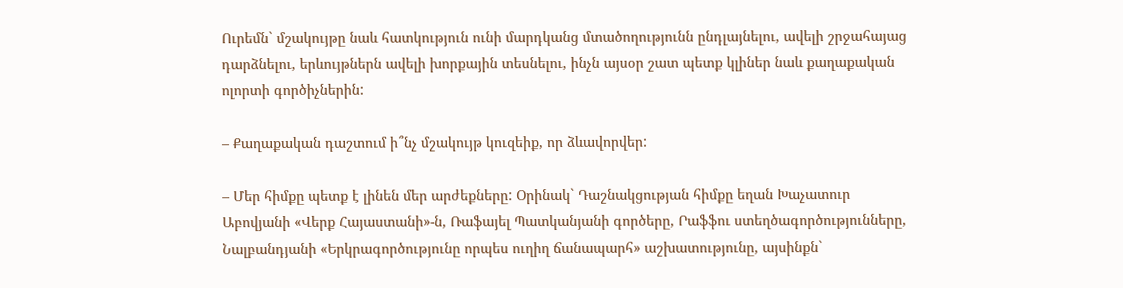Ուրեմն` մշակույթը նաև հատկություն ունի մարդկանց մտածողությունն ընդլայնելու, ավելի շրջահայաց դարձնելու, երևույթներն ավելի խորքային տեսնելու, ինչն այսօր շատ պետք կլիներ նաև քաղաքական ոլորտի գործիչներին:

– Քաղաքական դաշտում ի՞նչ մշակույթ կուզեիք, որ ձևավորվեր:

– Մեր հիմքը պետք է լինեն մեր արժեքները: Օրինակ` Դաշնակցության հիմքը եղան Խաչատուր Աբովյանի «Վերք Հայաստանի»-ն, Ռաֆայել Պատկանյանի գործերը, Րաֆֆու ստեղծագործությունները, Նալբանդյանի «Երկրագործությունը որպես ուղիղ ճանապարհ» աշխատությունը, այսինքն`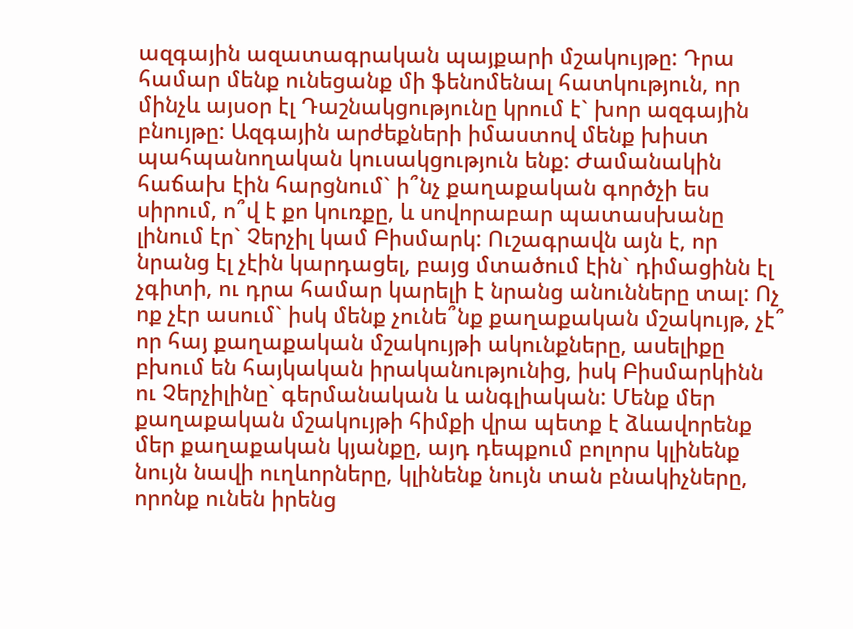ազգային ազատագրական պայքարի մշակույթը: Դրա համար մենք ունեցանք մի ֆենոմենալ հատկություն, որ մինչև այսօր էլ Դաշնակցությունը կրում է` խոր ազգային բնույթը: Ազգային արժեքների իմաստով մենք խիստ պահպանողական կուսակցություն ենք: Ժամանակին հաճախ էին հարցնում` ի՞նչ քաղաքական գործչի ես սիրում, ո՞վ է քո կուռքը, և սովորաբար պատասխանը լինում էր` Չերչիլ կամ Բիսմարկ: Ուշագրավն այն է, որ նրանց էլ չէին կարդացել, բայց մտածում էին` դիմացինն էլ չգիտի, ու դրա համար կարելի է նրանց անունները տալ: Ոչ ոք չէր ասում` իսկ մենք չունե՞նք քաղաքական մշակույթ, չէ՞ որ հայ քաղաքական մշակույթի ակունքները, ասելիքը բխում են հայկական իրականությունից, իսկ Բիսմարկինն ու Չերչիլինը` գերմանական և անգլիական: Մենք մեր քաղաքական մշակույթի հիմքի վրա պետք է ձևավորենք մեր քաղաքական կյանքը, այդ դեպքում բոլորս կլինենք նույն նավի ուղևորները, կլինենք նույն տան բնակիչները, որոնք ունեն իրենց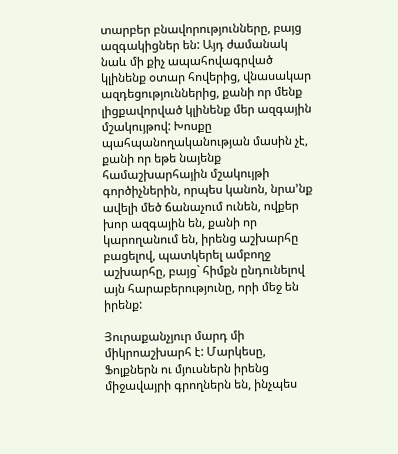տարբեր բնավորությունները, բայց ազգակիցներ են: Այդ ժամանակ նաև մի քիչ ապահովագրված կլինենք օտար հովերից, վնասակար ազդեցություններից, քանի որ մենք լիցքավորված կլինենք մեր ազգային մշակույթով: Խոսքը պահպանողականության մասին չէ, քանի որ եթե նայենք համաշխարհային մշակույթի գործիչներին, որպես կանոն, նրա’նք ավելի մեծ ճանաչում ունեն, ովքեր խոր ազգային են, քանի որ կարողանում են, իրենց աշխարհը բացելով, պատկերել ամբողջ աշխարհը, բայց` հիմքն ընդունելով այն հարաբերությունը, որի մեջ են իրենք:

Յուրաքանչյուր մարդ մի միկրոաշխարհ է: Մարկեսը, Ֆոլքներն ու մյուսներն իրենց միջավայրի գրողներն են, ինչպես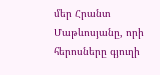մեր Հրանտ Մաթևոսյանը, որի հերոսները գյուղի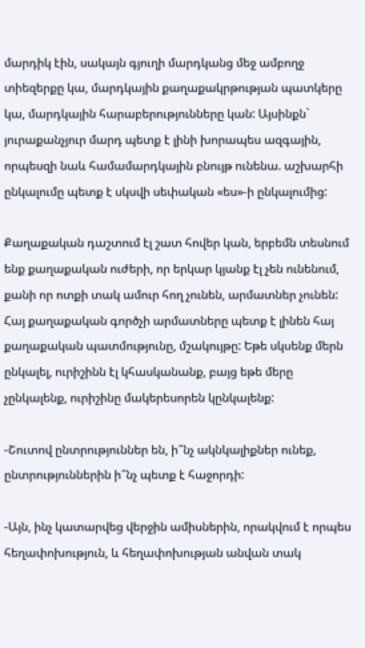մարդիկ էին, սակայն գյուղի մարդկանց մեջ ամբողջ տիեզերքը կա, մարդկային քաղաքակրթության պատկերը կա, մարդկային հարաբերությունները կան: Այսինքն` յուրաքանչյուր մարդ պետք է լինի խորապես ազգային, որպեսզի նաև համամարդկային բնույթ ունենա. աշխարհի ընկալումը պետք է սկսվի սեփական «ես»-ի ընկալումից:

Քաղաքական դաշտում էլ շատ հովեր կան, երբեմն տեսնում ենք քաղաքական ուժերի, որ երկար կյանք էլ չեն ունենում, քանի որ ոտքի տակ ամուր հող չունեն, արմատներ չունեն: Հայ քաղաքական գործչի արմատները պետք է լինեն հայ քաղաքական պատմությունը, մշակույթը: Եթե սկսենք մերն ընկալել, ուրիշինն էլ կհասկանանք, բայց եթե մերը չընկալենք, ուրիշինը մակերեսորեն կընկալենք:

-Շուտով ընտրություններ են, ի՞նչ ակնկալիքներ ունեք, ընտրություններին ի՞նչ պետք է հաջորդի:

-Այն, ինչ կատարվեց վերջին ամիսներին, որակվում է որպես հեղափոխություն, և հեղափոխության անվան տակ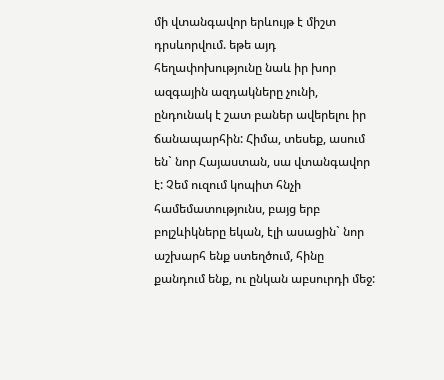մի վտանգավոր երևույթ է միշտ դրսևորվում. եթե այդ հեղափոխությունը նաև իր խոր ազգային ազդակները չունի, ընդունակ է շատ բաներ ավերելու իր ճանապարհին: Հիմա, տեսեք, ասում են` նոր Հայաստան, սա վտանգավոր է: Չեմ ուզում կոպիտ հնչի համեմատությունս, բայց երբ բոլշևիկները եկան, էլի ասացին` նոր աշխարհ ենք ստեղծում, հինը քանդում ենք, ու ընկան աբսուրդի մեջ: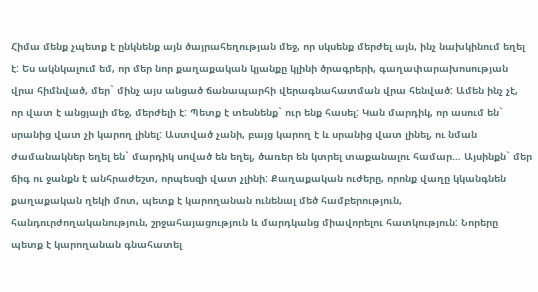Հիմա մենք չպետք է ընկնենք այն ծայրահեղության մեջ, որ սկսենք մերժել այն, ինչ նախկինում եղել է: Ես ակնկալում եմ, որ մեր նոր քաղաքական կյանքը կլինի ծրագրերի, գաղափարախոսության վրա հիմնված, մեր` մինչ այս անցած ճանապարհի վերագնահատման վրա հենված: Ամեն ինչ չէ, որ վատ է անցյալի մեջ, մերժելի է: Պետք է տեսնենք` ուր ենք հասել: Կան մարդիկ, որ ասում են` սրանից վատ չի կարող լինել: Աստված չանի, բայց կարող է և սրանից վատ լինել, ու նման ժամանակներ եղել են` մարդիկ սոված են եղել, ծառեր են կտրել տաքանալու համար… Այսինքն` մեր ճիգ ու ջանքն է անհրաժեշտ, որպեսզի վատ չլինի: Քաղաքական ուժերը, որոնք վաղը կկանգնեն քաղաքական ղեկի մոտ, պետք է կարողանան ունենալ մեծ համբերություն, հանդուրժողականություն, շրջահայացություն և մարդկանց միավորելու հատկություն: Նորերը պետք է կարողանան գնահատել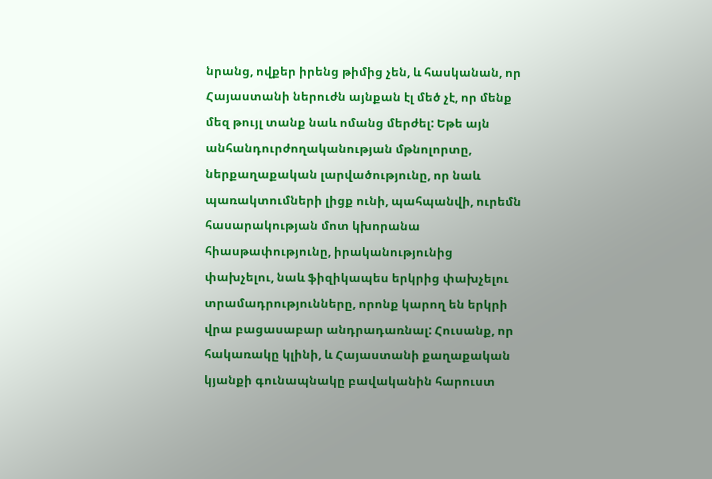նրանց, ովքեր իրենց թիմից չեն, և հասկանան, որ Հայաստանի ներուժն այնքան էլ մեծ չէ, որ մենք մեզ թույլ տանք նաև ոմանց մերժել: Եթե այն անհանդուրժողականության մթնոլորտը, ներքաղաքական լարվածությունը, որ նաև պառակտումների լիցք ունի, պահպանվի, ուրեմն հասարակության մոտ կխորանա հիասթափությունը, իրականությունից փախչելու, նաև ֆիզիկապես երկրից փախչելու տրամադրությունները, որոնք կարող են երկրի վրա բացասաբար անդրադառնալ: Հուսանք, որ հակառակը կլինի, և Հայաստանի քաղաքական կյանքի գունապնակը բավականին հարուստ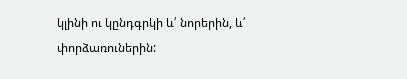կլինի ու կընդգրկի և՛ նորերին, և՛ փորձառուներին: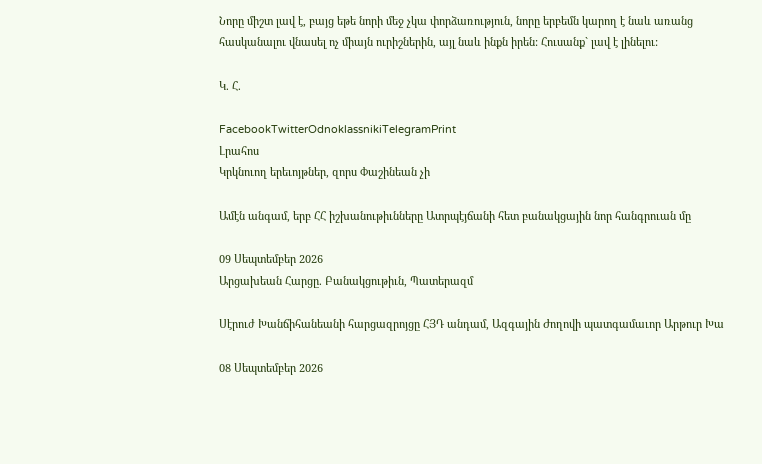Նորը միշտ լավ է, բայց եթե նորի մեջ չկա փորձառություն, նորը երբեմն կարող է նաև առանց հասկանալու վնասել ոչ միայն ուրիշներին, այլ նաև ինքն իրեն: Հուսանք` լավ է լինելու:

Կ. Հ.

FacebookTwitterOdnoklassnikiTelegramPrint
Լրահոս
Կրկնուող երեւոյթներ, զորս Փաշինեան չի

Ամէն անգամ, երբ ՀՀ իշխանութիւնները Ատրպէյճանի հետ բանակցային նոր հանգրուան մը

09 Սեպտեմբեր 2026
Արցախեան Հարցը. Բանակցութիւն, Պատերազմ

Սէրուժ Խանճիհանեանի հարցազրոյցը ՀՅԴ անդամ, Ազգային Ժողովի պատգամաւոր Արթուր Խա

08 Սեպտեմբեր 2026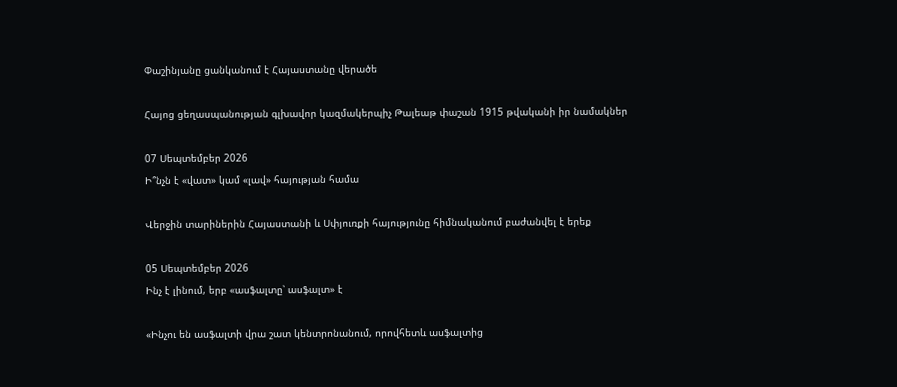Փաշինյանը ցանկանում է Հայաստանը վերածե

Հայոց ցեղասպանության գլխավոր կազմակերպիչ Թալեաթ փաշան 1915 թվականի իր նամակներ

07 Սեպտեմբեր 2026
Ի՞նչն է «վատ» կամ «լավ» հայության համա

Վերջին տարիներին Հայաստանի և Սփյուռքի հայությունը հիմնականում բաժանվել է երեք

05 Սեպտեմբեր 2026
Ինչ է լինում, երբ «ասֆալտը՝ ասֆալտ» է

«Ինչու են ասֆալտի վրա շատ կենտրոնանում, որովհետև ասֆալտից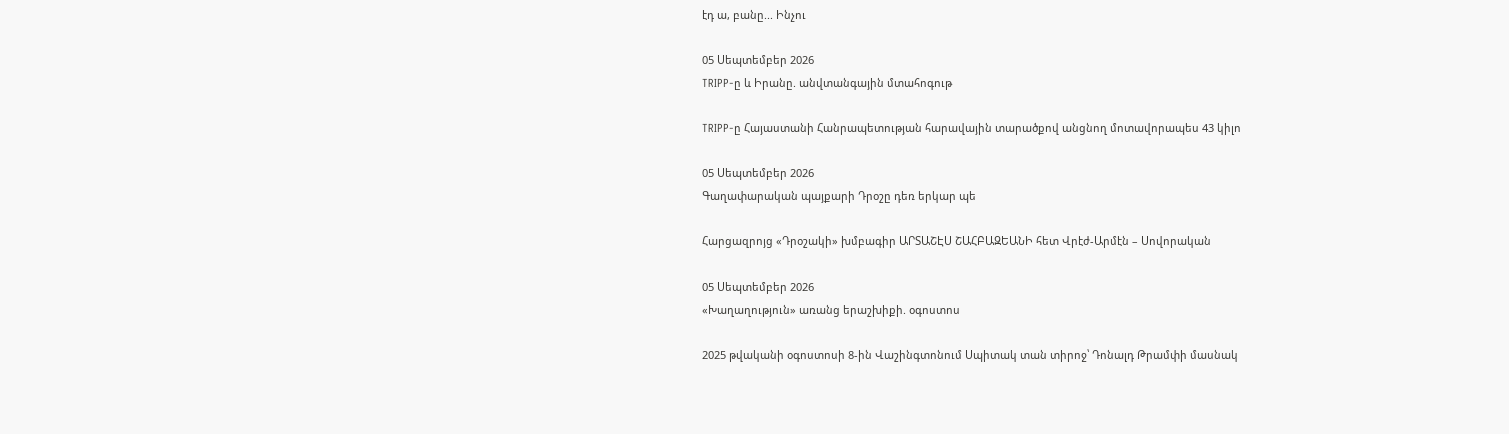էդ ա, բանը... Ինչու

05 Սեպտեմբեր 2026
TRIPP-ը և Իրանը. անվտանգային մտահոգութ

TRIPP-ը Հայաստանի Հանրապետության հարավային տարածքով անցնող մոտավորապես 43 կիլո

05 Սեպտեմբեր 2026
Գաղափարական պայքարի Դրօշը դեռ երկար պե

Հարցազրոյց «Դրօշակի» խմբագիր ԱՐՏԱՇԷՍ ՇԱՀԲԱԶԵԱՆԻ հետ Վրէժ-Արմէն – Սովորական

05 Սեպտեմբեր 2026
«Խաղաղություն» առանց երաշխիքի. օգոստոս

2025 թվականի օգոստոսի 8-ին Վաշինգտոնում Սպիտակ տան տիրոջ՝ Դոնալդ Թրամփի մասնակ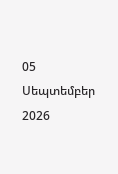05 Սեպտեմբեր 2026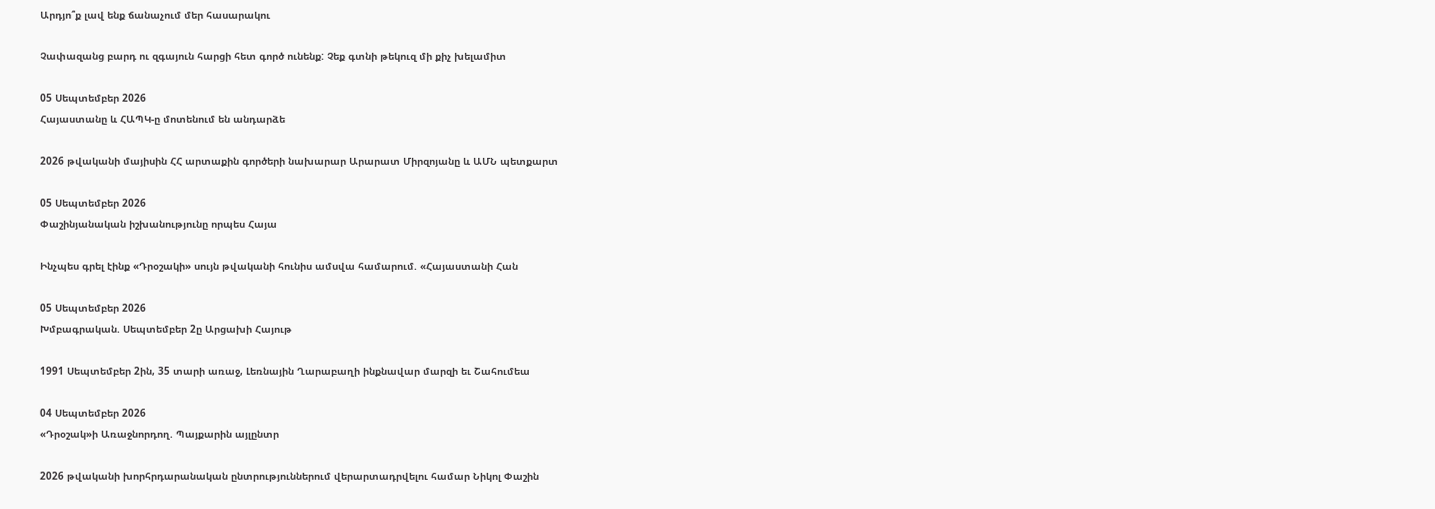Արդյո՞ք լավ ենք ճանաչում մեր հասարակու

Չափազանց բարդ ու զգայուն հարցի հետ գործ ունենք: Չեք գտնի թեկուզ մի քիչ խելամիտ

05 Սեպտեմբեր 2026
Հայաստանը և ՀԱՊԿ-ը մոտենում են անդարձե

2026 թվականի մայիսին ՀՀ արտաքին գործերի նախարար Արարատ Միրզոյանը և ԱՄՆ պետքարտ

05 Սեպտեմբեր 2026
Փաշինյանական իշխանությունը որպես Հայա

Ինչպես գրել էինք «Դրօշակի» սույն թվականի հունիս ամսվա համարում. «Հայաստանի Հան

05 Սեպտեմբեր 2026
Խմբագրական. Սեպտեմբեր 2ը Արցախի Հայութ

1991 Սեպտեմբեր 2ին, 35 տարի առաջ, Լեռնային Ղարաբաղի ինքնավար մարզի եւ Շահումեա

04 Սեպտեմբեր 2026
«Դրօշակ»ի Առաջնորդող. Պայքարին այլընտր

2026 թվականի խորհրդարանական ընտրություններում վերարտադրվելու համար Նիկոլ Փաշին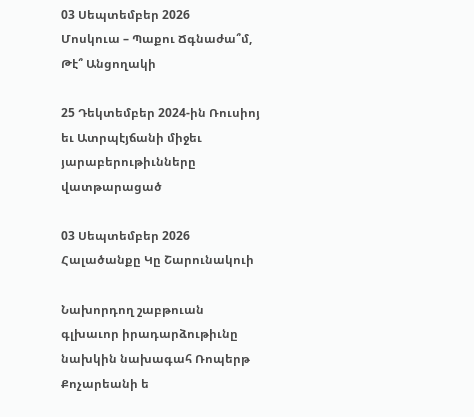03 Սեպտեմբեր 2026
Մոսկուա – Պաքու Ճգնաժա՞մ, Թէ՞ Անցողակի

25 Դեկտեմբեր 2024-ին Ռուսիոյ եւ Ատրպէյճանի միջեւ յարաբերութիւնները վատթարացած

03 Սեպտեմբեր 2026
Հալածանքը Կը Շարունակուի

Նախորդող շաբթուան գլխաւոր իրադարձութիւնը նախկին նախագահ Ռոպերթ Քոչարեանի ե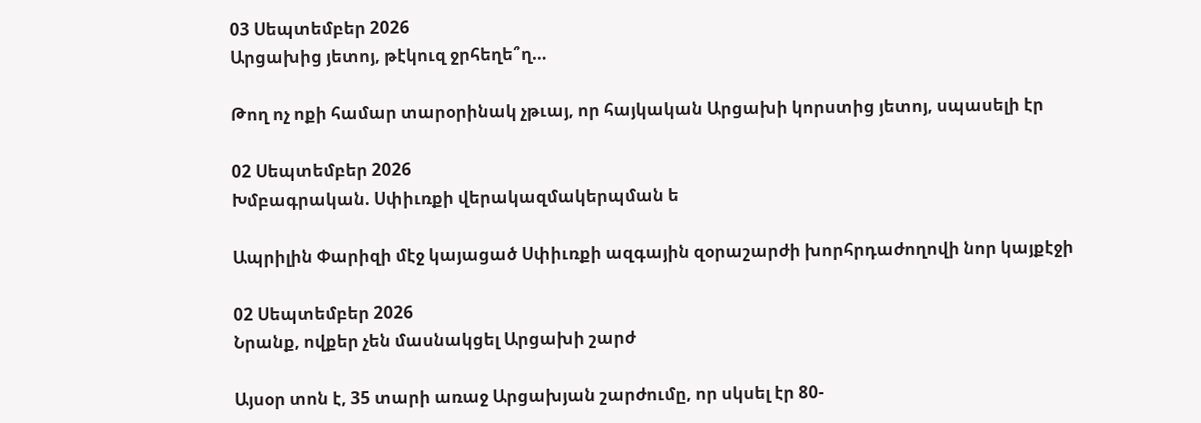03 Սեպտեմբեր 2026
Արցախից յետոյ, թէկուզ ջրհեղե՞ղ…

Թող ոչ ոքի համար տարօրինակ չթւայ, որ հայկական Արցախի կորստից յետոյ, սպասելի էր

02 Սեպտեմբեր 2026
Խմբագրական. Սփիւռքի վերակազմակերպման ե

Ապրիլին Փարիզի մէջ կայացած Սփիւռքի ազգային զօրաշարժի խորհրդաժողովի նոր կայքէջի

02 Սեպտեմբեր 2026
Նրանք, ովքեր չեն մասնակցել Արցախի շարժ

Այսօր տոն է, 35 տարի առաջ Արցախյան շարժումը, որ սկսել էր 80-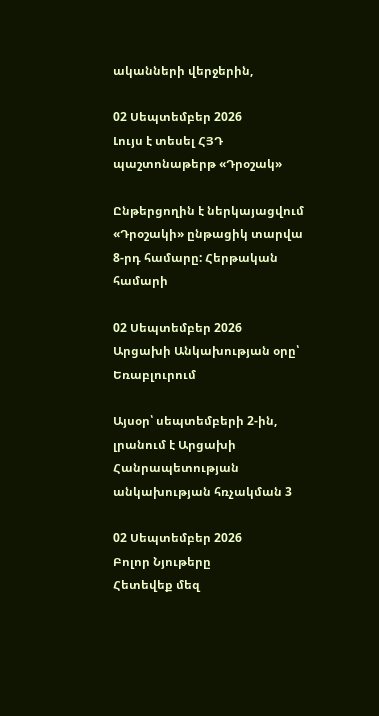ականների վերջերին,

02 Սեպտեմբեր 2026
Լույս է տեսել ՀՅԴ պաշտոնաթերթ «Դրօշակ»

Ընթերցողին է ներկայացվում «Դրօշակի» ընթացիկ տարվա 8-րդ համարը: Հերթական համարի

02 Սեպտեմբեր 2026
Արցախի Անկախության օրը՝ Եռաբլուրում

Այսօր՝ սեպտեմբերի 2-ին, լրանում է Արցախի Հանրապետության անկախության հռչակման 3

02 Սեպտեմբեր 2026
Բոլոր Նյութերը
Հետեվեք մեզ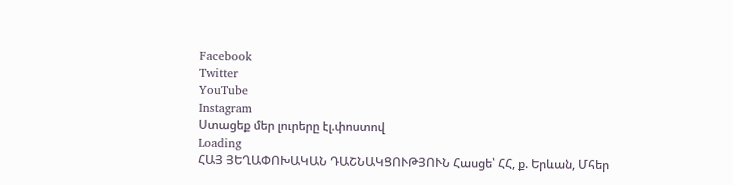Facebook
Twitter
YouTube
Instagram
Ստացեք մեր լուրերը էլ.փոստով
Loading
ՀԱՅ ՅԵՂԱՓՈԽԱԿԱՆ ԴԱՇՆԱԿՑՈՒԹՅՈՒՆ Հասցե՝ ՀՀ, ք. Երևան, Մհեր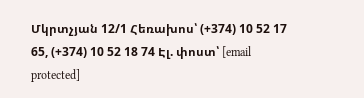Մկրտչյան 12/1 Հեռախոս՝ (+374) 10 52 17 65, (+374) 10 52 18 74 Էլ. փոստ՝ [email protected]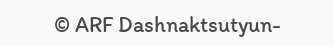© ARF Dashnaktsutyun-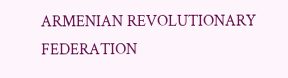ARMENIAN REVOLUTIONARY FEDERATION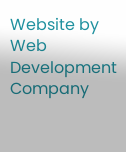Website by Web Development Company